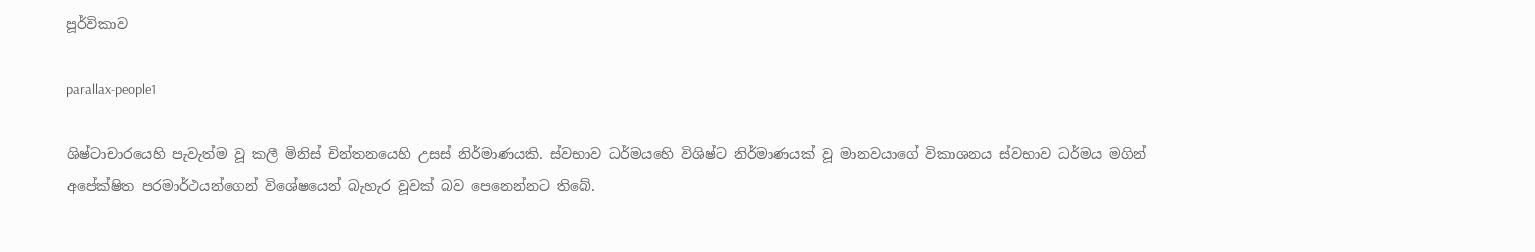පූර්විකාව

parallax-people1

ශිෂ්ටාචාරයෙහි පැවැත්ම වූ කලී මිනිස් චින්තනයෙහි උසස් නිර්මාණයකි. ස්වභාව ධර්මයහෙි විශිෂ්ට නිර්මාණයක් වූ මානවයාගේ විකාශනය ස්වභාව ධර්මය මගින් අපේක්ෂිත පරමාර්ථයන්ගෙන් විශේෂයෙන් බැහැර වූවක් බව පෙනෙන්නට තිබේ.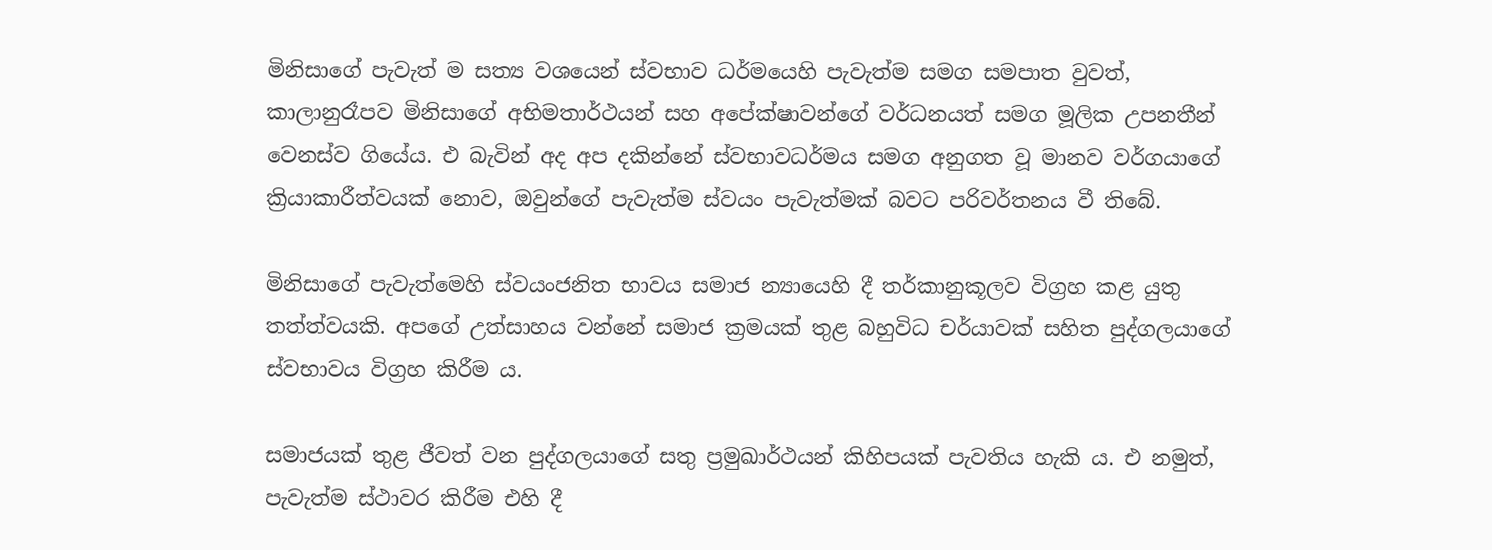මිනිසාගේ පැවැත් ම සත්‍ය වශයෙන් ස්වභාව ධර්මයෙහි පැවැත්ම සමග සමපාත වුවත්, කාලානුරෑපව මිනිසාගේ අභිමතාර්ථයන් සහ අපේක්ෂාවන්ගේ වර්ධනයත් සමග මූලික උපනතීන් වෙනස්ව ගියේය. එ බැවින් අද අප දකින්නේ ස්වභාවධර්මය සමග අනුගත වූ මානව වර්ගයාගේ ක්‍රියාකාරීත්වයක් නොව, ඔවුන්ගේ පැවැත්ම ස්වයං පැවැත්මක් බවට පරිවර්තනය වී තිබේ.

මිනිසාගේ පැවැත්මෙහි ස්වයංජනිත භාවය සමාජ න්‍යායෙහි දී තර්කානුකූලව විග්‍රහ කළ යුතු තත්ත්වයකි. අපගේ උත්සාහය වන්නේ සමාජ ක්‍රමයක් තුළ බහුවිධ චර්යාවක් සහිත පුද්ගලයාගේ ස්වභාවය විග්‍රහ කිරීම ය.

සමාජයක් තුළ ජීවත් වන පුද්ගලයාගේ සතු ප්‍රමුඛාර්ථයන් කිහිපයක් පැවතිය හැකි ය. එ නමුත්, පැවැත්ම ස්ථාවර කිරීම එහි දී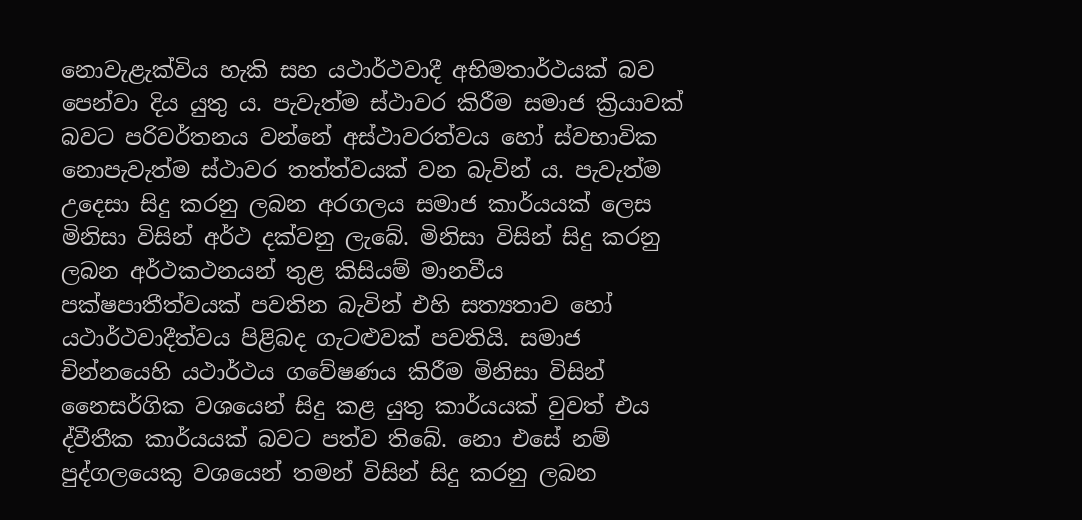නොවැළැක්විය හැකි සහ යථාර්ථවාදී අභිමතාර්ථයක් බව පෙන්වා දිය යුතු ය. පැවැත්ම ස්ථාවර කිරීම සමාජ ක්‍රියාවක් බවට පරිවර්තනය වන්නේ අස්ථාවරත්වය හෝ ස්වභාවික නොපැවැත්ම ස්ථාවර තත්ත්වයක් වන බැවින් ය. පැවැත්ම උදෙසා සිදු කරනු ලබන අරගලය සමාජ කාර්යයක් ලෙස මිනිසා විසින් අර්ථ දක්වනු ලැබේ. මිනිසා විසින් සිදු කරනු ලබන අර්ථකථනයන් තුළ කිසියම් මානවීය පක්ෂපාතීත්වයක් පවතින බැවින් එහි සත්‍යතාව හෝ යථාර්ථවාදීත්වය පිළිබද ගැටළුවක් පවතියි. සමාජ චින්නයෙහි යථාර්ථය ගවේෂණය කිරීම මිනිසා විසින් නෛසර්ගික වශයෙන් සිදු කළ යුතු කාර්යයක් වුවත් එය ද්වීතීක කාර්යයක් බවට පත්ව තිබේ. නො එසේ නම් පුද්ගලයෙකු වශයෙන් තමන් විසින් සිදු කරනු ලබන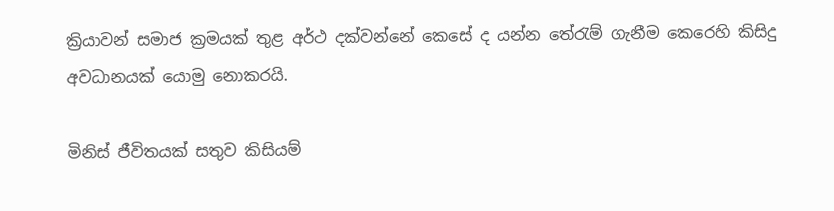ක්‍රියාවන් සමාජ ක්‍රමයක් තුළ අර්ථ දක්වන්නේ කෙසේ ද යන්න තේරැම් ගැනීම කෙරෙහි කිසිදු අවධානයක් යොමු නොකරයි.

මිනිස් ජීවිතයක් සතුව කිසියම්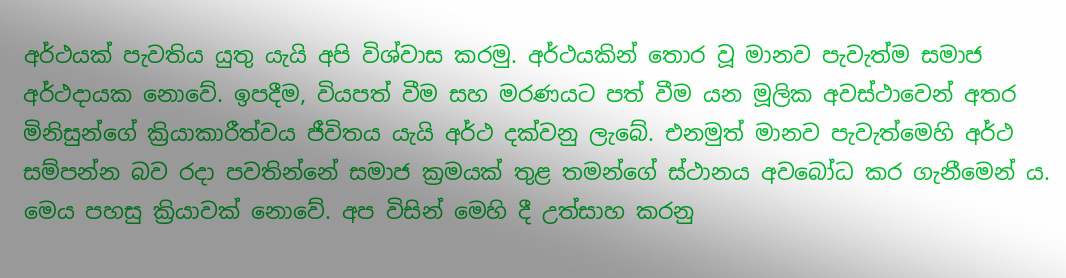අර්ථයක් පැවතිය යුතු යැයි අපි විශ්වාස කරමු. අර්ථයකින් තොර වූ මානව පැවැත්ම සමාජ අර්ථදායක නොවේ. ඉපදීම, වියපත් වීම සහ මරණයට පත් වීම යන මූලික අවස්ථාවෙන් අතර මිනිසුන්ගේ ක්‍රියාකාරීත්වය ජීවිතය යැයි අර්ථ දක්වනු ලැබේ. එනමුත් මානව පැවැත්මෙහි අර්ථ සම්පන්න බව රදා පවතින්නේ සමාජ ක්‍රමයක් තුළ තමන්ගේ ස්ථානය අවබෝධ කර ගැනීමෙන් ය. මෙය පහසු ක්‍රියාවක් නොවේ. අප විසින් මෙහි දී උත්සාහ කරනු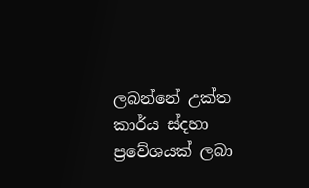ලබන්නේ උක්ත කාර්ය ස්දහා ප්‍රවේශයක් ලබා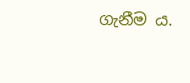ගැනීම ය.